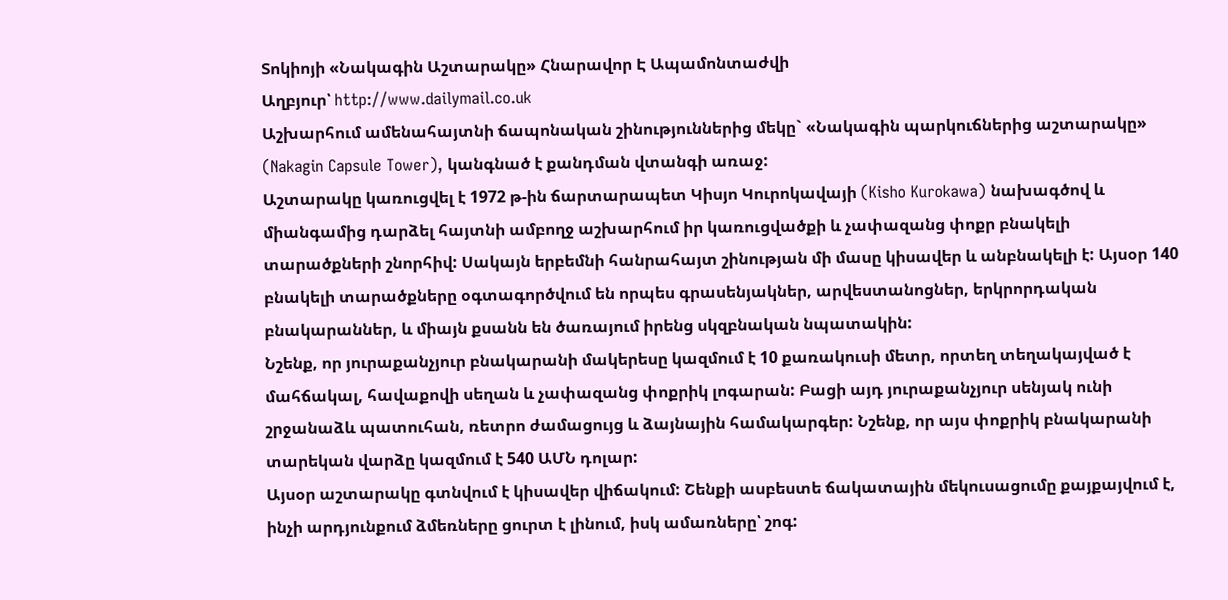Տոկիոյի «Նակագին Աշտարակը» Հնարավոր Է Ապամոնտաժվի
Աղբյուր՝ http://www.dailymail.co.uk
Աշխարհում ամենահայտնի ճապոնական շինություններից մեկը` «Նակագին պարկուճներից աշտարակը» (Nakagin Capsule Tower), կանգնած է քանդման վտանգի առաջ:
Աշտարակը կառուցվել է 1972 թ-ին ճարտարապետ Կիսյո Կուրոկավայի (Kisho Kurokawa) նախագծով և միանգամից դարձել հայտնի ամբողջ աշխարհում իր կառուցվածքի և չափազանց փոքր բնակելի տարածքների շնորհիվ: Սակայն երբեմնի հանրահայտ շինության մի մասը կիսավեր և անբնակելի է: Այսօր 140 բնակելի տարածքները օգտագործվում են որպես գրասենյակներ, արվեստանոցներ, երկրորդական բնակարաններ, և միայն քսանն են ծառայում իրենց սկզբնական նպատակին:
Նշենք, որ յուրաքանչյուր բնակարանի մակերեսը կազմում է 10 քառակուսի մետր, որտեղ տեղակայված է մահճակալ, հավաքովի սեղան և չափազանց փոքրիկ լոգարան: Բացի այդ յուրաքանչյուր սենյակ ունի շրջանաձև պատուհան, ռետրո ժամացույց և ձայնային համակարգեր: Նշենք, որ այս փոքրիկ բնակարանի տարեկան վարձը կազմում է 540 ԱՄՆ դոլար:
Այսօր աշտարակը գտնվում է կիսավեր վիճակում: Շենքի ասբեստե ճակատային մեկուսացումը քայքայվում է, ինչի արդյունքում ձմեռները ցուրտ է լինում, իսկ ամառները՝ շոգ: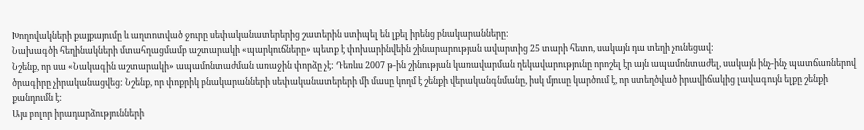Խողովակների քայքայումը և աղտոտված ջուրը սեփականատերերից շատերին ստիպել են լքել իրենց բնակարանները:
Նախագծի հեղինակների մտահղացմամբ աշտարակի «պարկուճները» պետք է փոխարինվեին շինարարության ավարտից 25 տարի հետո, սակայն դա տեղի չունեցավ:
Նշենք, որ սա «Նակագին աշտարակի» ապամոնտաժման առաջին փորձը չէ: Դեռևս 2007 թ-ին շինության կառավարման ղեկավարությունը որոշել էր այն ապամոնտաժել, սակայն ինչ-ինչ պատճառներով ծրագիրը չիրականացվեց: Նշենք, որ փոքրիկ բնակարանների սեփականատերերի մի մասը կողմ է շենքի վերականգնմանը, իսկ մյուսը կարծում է, որ ստեղծված իրավիճակից լավագույն ելքը շենքի քանդումն է:
Այս բոլոր իրադարձությունների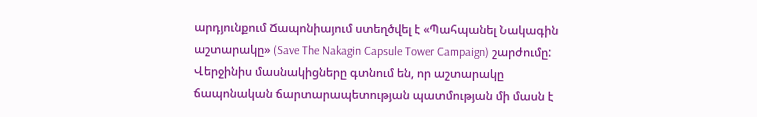արդյունքում Ճապոնիայում ստեղծվել է «Պահպանել Նակագին աշտարակը» (Save The Nakagin Capsule Tower Campaign) շարժումը: Վերջինիս մասնակիցները գտնում են, որ աշտարակը ճապոնական ճարտարապետության պատմության մի մասն է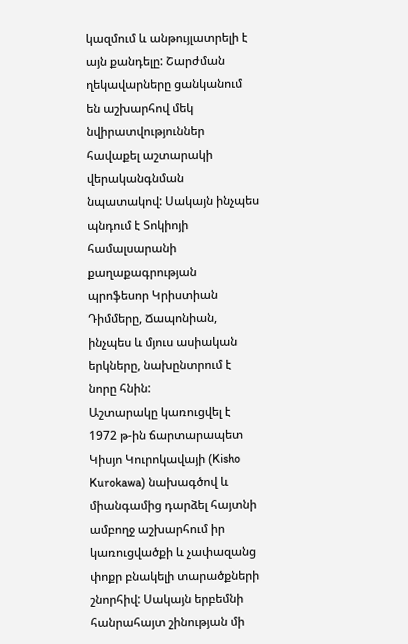կազմում և անթույլատրելի է այն քանդելը: Շարժման ղեկավարները ցանկանում են աշխարհով մեկ նվիրատվություններ հավաքել աշտարակի վերականգնման նպատակով: Սակայն ինչպես պնդում է Տոկիոյի համալսարանի քաղաքագրության պրոֆեսոր Կրիստիան Դիմմերը, Ճապոնիան, ինչպես և մյուս ասիական երկները, նախընտրում է նորը հնին:
Աշտարակը կառուցվել է 1972 թ-ին ճարտարապետ Կիսյո Կուրոկավայի (Kisho Kurokawa) նախագծով և միանգամից դարձել հայտնի ամբողջ աշխարհում իր կառուցվածքի և չափազանց փոքր բնակելի տարածքների շնորհիվ: Սակայն երբեմնի հանրահայտ շինության մի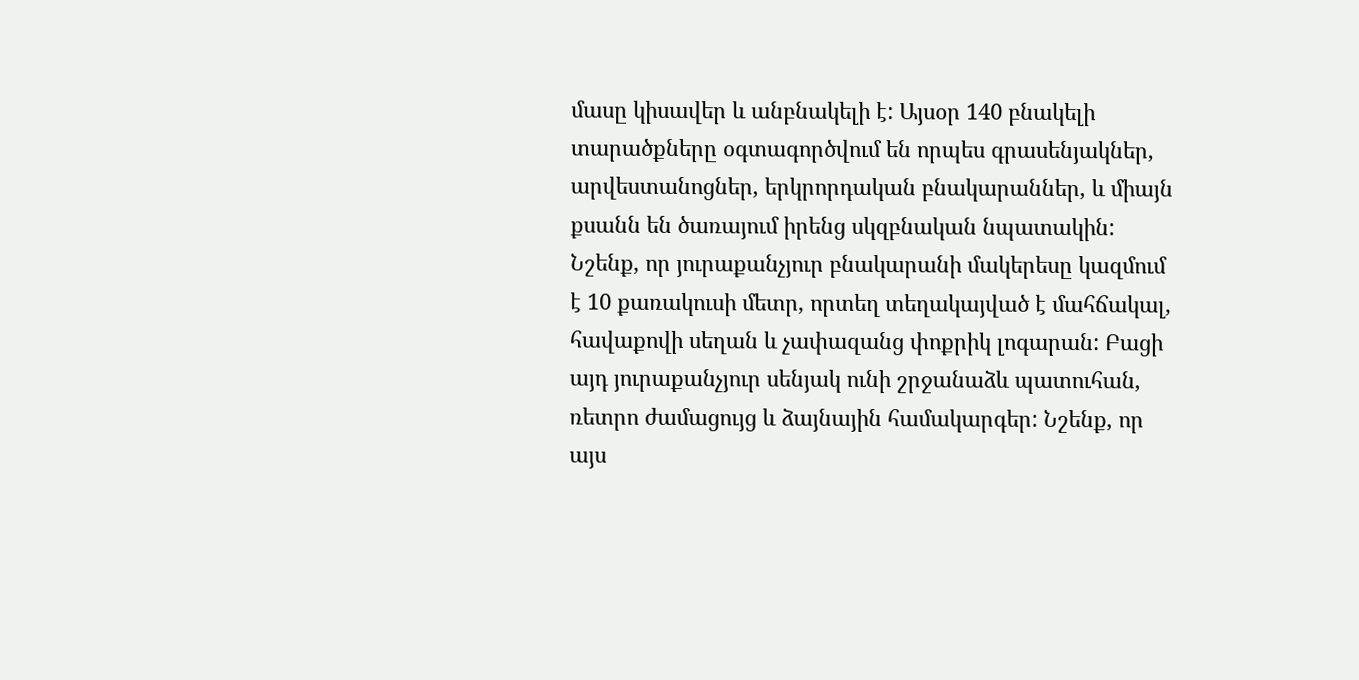մասը կիսավեր և անբնակելի է: Այսօր 140 բնակելի տարածքները օգտագործվում են որպես գրասենյակներ, արվեստանոցներ, երկրորդական բնակարաններ, և միայն քսանն են ծառայում իրենց սկզբնական նպատակին:
Նշենք, որ յուրաքանչյուր բնակարանի մակերեսը կազմում է 10 քառակուսի մետր, որտեղ տեղակայված է մահճակալ, հավաքովի սեղան և չափազանց փոքրիկ լոգարան: Բացի այդ յուրաքանչյուր սենյակ ունի շրջանաձև պատուհան, ռետրո ժամացույց և ձայնային համակարգեր: Նշենք, որ այս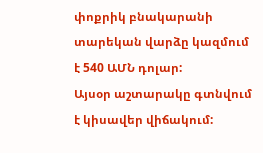փոքրիկ բնակարանի տարեկան վարձը կազմում է 540 ԱՄՆ դոլար:
Այսօր աշտարակը գտնվում է կիսավեր վիճակում: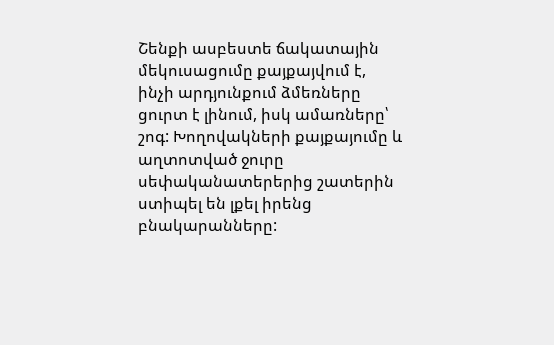Շենքի ասբեստե ճակատային մեկուսացումը քայքայվում է, ինչի արդյունքում ձմեռները ցուրտ է լինում, իսկ ամառները՝ շոգ: Խողովակների քայքայումը և աղտոտված ջուրը սեփականատերերից շատերին ստիպել են լքել իրենց բնակարանները: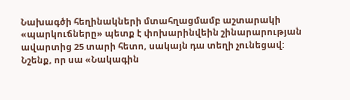Նախագծի հեղինակների մտահղացմամբ աշտարակի «պարկուճները» պետք է փոխարինվեին շինարարության ավարտից 25 տարի հետո, սակայն դա տեղի չունեցավ:
Նշենք, որ սա «Նակագին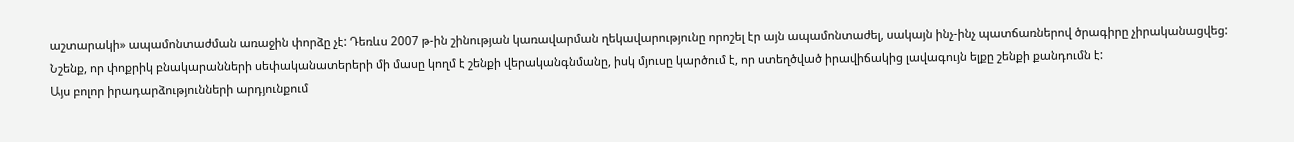աշտարակի» ապամոնտաժման առաջին փորձը չէ: Դեռևս 2007 թ-ին շինության կառավարման ղեկավարությունը որոշել էր այն ապամոնտաժել, սակայն ինչ-ինչ պատճառներով ծրագիրը չիրականացվեց: Նշենք, որ փոքրիկ բնակարանների սեփականատերերի մի մասը կողմ է շենքի վերականգնմանը, իսկ մյուսը կարծում է, որ ստեղծված իրավիճակից լավագույն ելքը շենքի քանդումն է:
Այս բոլոր իրադարձությունների արդյունքում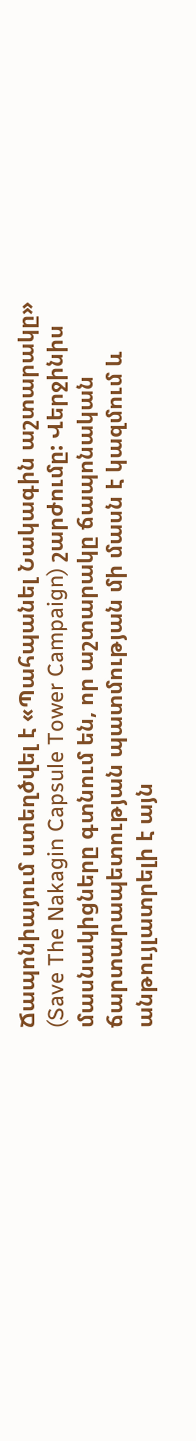Ճապոնիայում ստեղծվել է «Պահպանել Նակագին աշտարակը» (Save The Nakagin Capsule Tower Campaign) շարժումը: Վերջինիս մասնակիցները գտնում են, որ աշտարակը ճապոնական ճարտարապետության պատմության մի մասն է կազմում և անթույլատրելի է այն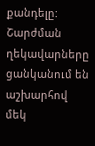քանդելը: Շարժման ղեկավարները ցանկանում են աշխարհով մեկ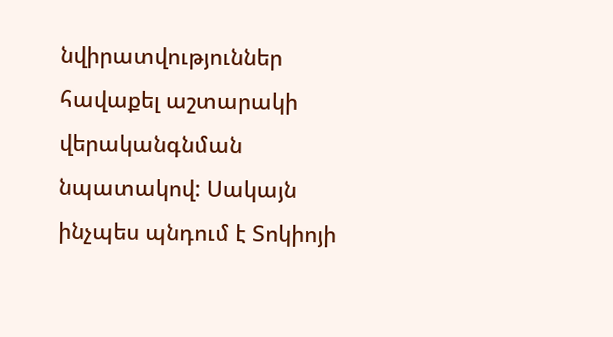նվիրատվություններ հավաքել աշտարակի վերականգնման նպատակով: Սակայն ինչպես պնդում է Տոկիոյի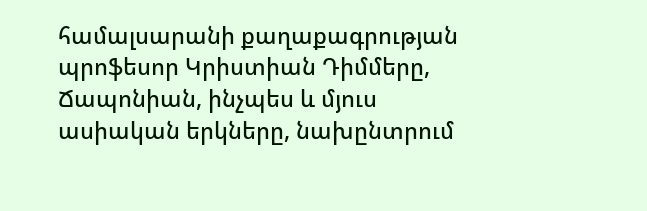համալսարանի քաղաքագրության պրոֆեսոր Կրիստիան Դիմմերը, Ճապոնիան, ինչպես և մյուս ասիական երկները, նախընտրում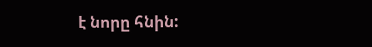է նորը հնին: